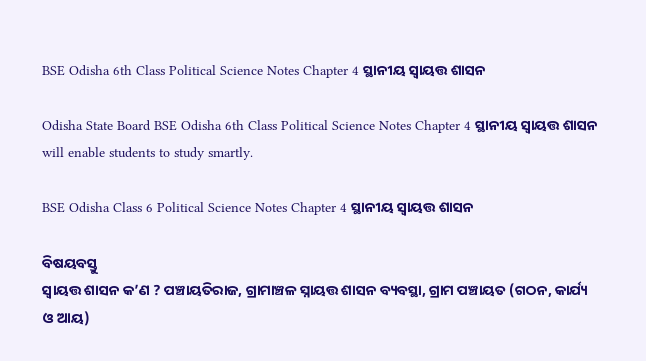BSE Odisha 6th Class Political Science Notes Chapter 4 ସ୍ଥାନୀୟ ସ୍ୱାୟତ୍ତ ଶାସନ

Odisha State Board BSE Odisha 6th Class Political Science Notes Chapter 4 ସ୍ଥାନୀୟ ସ୍ୱାୟତ୍ତ ଶାସନ will enable students to study smartly.

BSE Odisha Class 6 Political Science Notes Chapter 4 ସ୍ଥାନୀୟ ସ୍ୱାୟତ୍ତ ଶାସନ

ବିଷୟବସ୍ତୁ
ସ୍ୱାୟତ୍ତ ଶାସନ କ’ଣ ? ପଞ୍ଚାୟତିରାଜ, ଗ୍ରାମାଞ୍ଚଳ ସ୍ନାୟତ୍ତ ଶାସନ ବ୍ୟବସ୍ଥା, ଗ୍ରାମ ପଞ୍ଚାୟତ (ଗଠନ, କାର୍ଯ୍ୟ ଓ ଆୟ)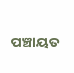ପଞ୍ଚାୟତ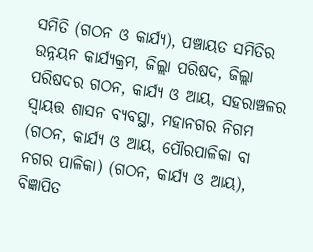ସମିତି (ଗଠନ ଓ କାର୍ଯ୍ୟ), ପଞ୍ଚାୟତ ସମିତିର ଉନ୍ନୟନ କାର୍ଯ୍ୟକ୍ରମ, ଜିଲ୍ଲା ପରିଷଦ, ଜିଲ୍ଲା ପରିଷଦର ଗଠନ, କାର୍ଯ୍ୟ ଓ ଆୟ, ସହରାଞ୍ଚଳର ସ୍ୱାୟତ୍ତ ଶାସନ ବ୍ୟବସ୍ଥା, ମହାନଗର ନିଗମ (ଗଠନ, କାର୍ଯ୍ୟ ଓ ଆୟ, ପୌରପାଳିକା ବା ନଗର ପାଳିକା) (ଗଠନ, କାର୍ଯ୍ୟ ଓ ଆୟ), ବିଜ୍ଞାପିତ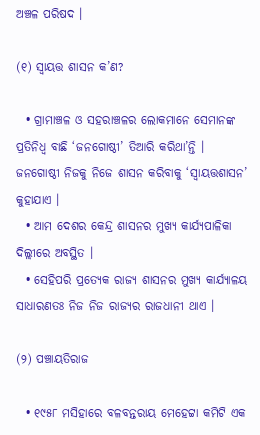ଅଞ୍ଚଳ ପରିଷଦ ।

(୧) ସ୍ୱାୟତ୍ତ ଶାସନ କ’ଣ?

  • ଗ୍ରାମାଞ୍ଚଳ ଓ ସହରାଞ୍ଚଳର ଲୋକମାନେ ସେମାନଙ୍କ ପ୍ରତିନିଧ୍ବ ବାଛି ‘ଜନଗୋଷ୍ଠୀ’ ତିଆରି କରିଥା’ନ୍ତି । ଜନଗୋଷ୍ଠୀ ନିଜକୁ ନିଜେ ଶାସନ କରିବାକୁ ‘ସ୍ୱାୟତ୍ତଶାସନ’ କୁହାଯାଏ ।
  • ଆମ ଦେଶର କେନ୍ଦ୍ର ଶାସନର ମୁଖ୍ୟ କାର୍ଯ୍ୟପାଳିକା ଦିଲ୍ଲୀରେ ଅବସ୍ଥିତ ।
  • ସେହିପରି ପ୍ରତ୍ୟେକ ରାଜ୍ୟ ଶାସନର ମୁଖ୍ୟ କାର୍ଯ୍ୟାଳୟ ସାଧାରଣତଃ ନିଜ ନିଜ ରାଜ୍ୟର ରାଜଧାନୀ ଥାଏ ।

(୨) ପଞ୍ଚାୟତିରାଜ

  • ୧୯୫୮ ମସିହାରେ ବଳବନ୍ତରାୟ ମେହେଟ୍ଟା କମିଟି ଏକ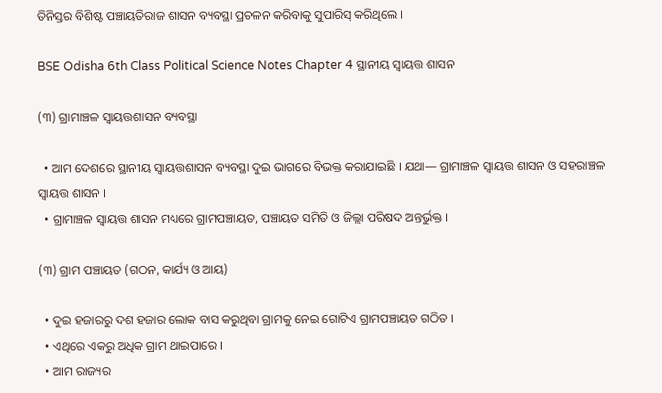ତିନିସ୍ତର ବିଶିଷ୍ଟ ପଞ୍ଚାୟତିରାଜ ଶାସନ ବ୍ୟବସ୍ଥା ପ୍ରଚଳନ କରିବାକୁ ସୁପାରିସ୍ କରିଥିଲେ ।

BSE Odisha 6th Class Political Science Notes Chapter 4 ସ୍ଥାନୀୟ ସ୍ୱାୟତ୍ତ ଶାସନ

(୩) ଗ୍ରାମାଞ୍ଚଳ ସ୍ୱାୟତ୍ତଶାସନ ବ୍ୟବସ୍ଥା

  • ଆମ ଦେଶରେ ସ୍ଥାନୀୟ ସ୍ୱାୟତ୍ତଶାସନ ବ୍ୟବସ୍ଥା ଦୁଇ ଭାଗରେ ବିଭକ୍ତ କରାଯାଇଛି । ଯଥା— ଗ୍ରାମାଞ୍ଚଳ ସ୍ୱାୟତ୍ତ ଶାସନ ଓ ସହରାଞ୍ଚଳ ସ୍ୱାୟତ୍ତ ଶାସନ ।
  • ଗ୍ରାମାଞ୍ଚଳ ସ୍ୱାୟତ୍ତ ଶାସନ ମଧ୍ୟରେ ଗ୍ରାମପଞ୍ଚାୟତ, ପଞ୍ଚାୟତ ସମିତି ଓ ଜିଲ୍ଲା ପରିଷଦ ଅନ୍ତର୍ଭୁକ୍ତ ।

(୩) ଗ୍ରାମ ପଞ୍ଚାୟତ (ଗଠନ, କାର୍ଯ୍ୟ ଓ ଆୟ)

  • ଦୁଇ ହଜାରରୁ ଦଶ ହଜାର ଲୋକ ବାସ କରୁଥିବା ଗ୍ରାମକୁ ନେଇ ଗୋଟିଏ ଗ୍ରାମପଞ୍ଚାୟତ ଗଠିତ ।
  • ଏଥିରେ ଏକରୁ ଅଧିକ ଗ୍ରାମ ଥାଇପାରେ ।
  • ଆମ ରାଜ୍ୟର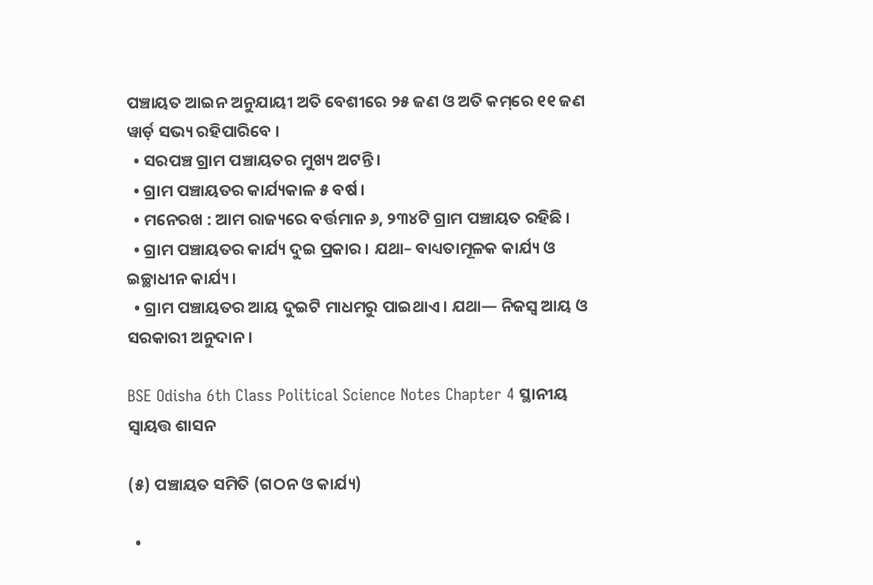ପଞ୍ଚାୟତ ଆଇନ ଅନୁଯାୟୀ ଅତି ବେଶୀରେ ୨୫ ଜଣ ଓ ଅତି କମ୍‌ରେ ୧୧ ଜଣ ୱାର୍ଡ଼ ସଭ୍ୟ ରହିପାରିବେ ।
  • ସରପଞ୍ଚ ଗ୍ରାମ ପଞ୍ଚାୟତର ମୁଖ୍ୟ ଅଟନ୍ତି ।
  • ଗ୍ରାମ ପଞ୍ଚାୟତର କାର୍ଯ୍ୟକାଳ ୫ ବର୍ଷ ।
  • ମନେରଖ : ଆମ ରାଜ୍ୟରେ ବର୍ତ୍ତମାନ ୬, ୨୩୪ଟି ଗ୍ରାମ ପଞ୍ଚାୟତ ରହିଛି ।
  • ଗ୍ରାମ ପଞ୍ଚାୟତର କାର୍ଯ୍ୟ ଦୁଇ ପ୍ରକାର । ଯଥା– ବାଧ୍ୟତାମୂଳକ କାର୍ଯ୍ୟ ଓ ଇଚ୍ଛାଧୀନ କାର୍ଯ୍ୟ ।
  • ଗ୍ରାମ ପଞ୍ଚାୟତର ଆୟ ଦୁଇଟି ମାଧମରୁ ପାଇଥାଏ । ଯଥା— ନିଜସ୍ବ ଆୟ ଓ ସରକାରୀ ଅନୁଦାନ ।

BSE Odisha 6th Class Political Science Notes Chapter 4 ସ୍ଥାନୀୟ ସ୍ୱାୟତ୍ତ ଶାସନ

(୫) ପଞ୍ଚାୟତ ସମିତି (ଗଠନ ଓ କାର୍ଯ୍ୟ)

  •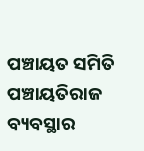ପଞ୍ଚାୟତ ସମିତି ପଞ୍ଚାୟତିରାଜ ବ୍ୟବସ୍ଥାର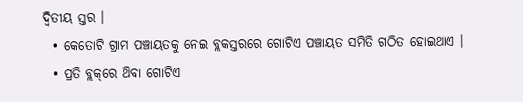ଦ୍ବିତୀୟ ସ୍ତର ।
  • କେତୋଟି ଗ୍ରାମ ପଞ୍ଚାୟତକୁ ନେଇ ବ୍ଲକସ୍ତରରେ ଗୋଟିଏ ପଞ୍ଚାୟତ ସମିତି ଗଠିତ ହୋଇଥାଏ ।
  • ପ୍ରତି ବ୍ଲକ୍‌ରେ ଥ‌ିବା ଗୋଟିଏ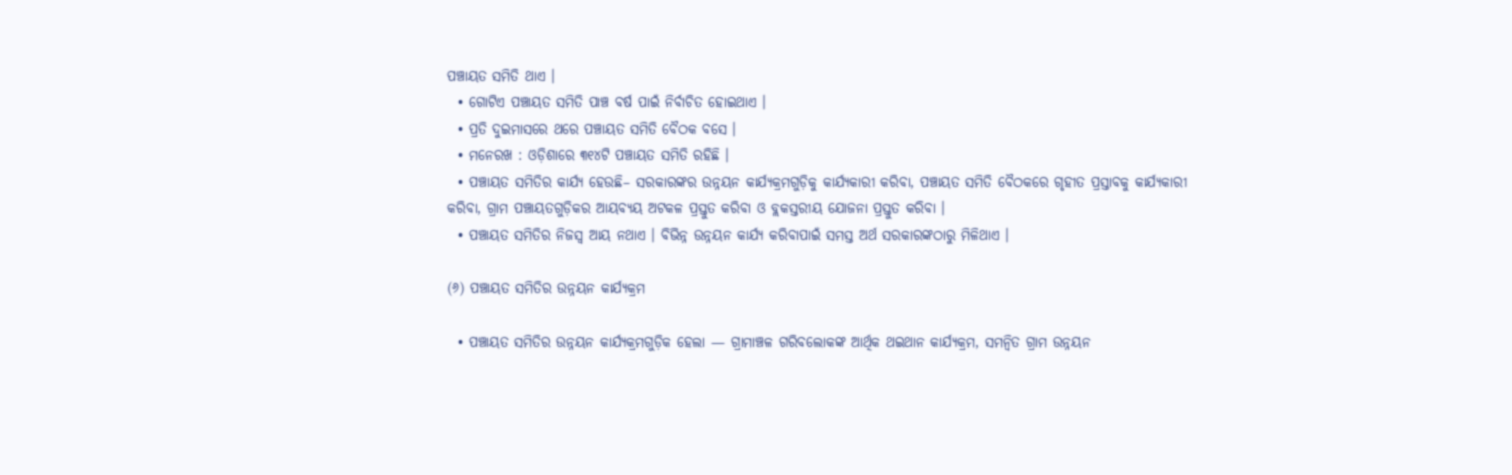ପଞ୍ଚାୟତ ସମିତି ଥାଏ ।
  • ଗୋଟିଏ ପଞ୍ଚାୟତ ସମିତି ପାଞ୍ଚ ବର୍ଷ ପାଇଁ ନିର୍ବାଚିତ ହୋଇଥାଏ ।
  • ପ୍ରତି ଦୁଇମାସରେ ଥରେ ପଞ୍ଚାୟତ ସମିତି ବୈଠକ ବସେ ।
  • ମନେରଖ : ଓଡ଼ିଶାରେ ୩୧୪ଟି ପଞ୍ଚାୟତ ସମିତି ରହିଛି ।
  • ପଞ୍ଚାୟତ ସମିତିର କାର୍ଯ୍ୟ ହେଉଛି– ସରକାରଙ୍କର ଉନ୍ନୟନ କାର୍ଯ୍ୟକ୍ରମଗୁଡ଼ିକୁ କାର୍ଯ୍ୟକାରୀ କରିବା, ପଞ୍ଚାୟତ ସମିତି ବୈଠକରେ ଗୃହୀତ ପ୍ରସ୍ତାବକୁ କାର୍ଯ୍ୟକାରୀ କରିବା, ଗ୍ରାମ ପଞ୍ଚାୟତଗୁଡ଼ିକର ଆୟବ୍ୟୟ ଅଟକଳ ପ୍ରସ୍ତୁତ କରିବା ଓ ବ୍ଲକସ୍ତରୀୟ ଯୋଜନା ପ୍ରସ୍ତୁତ କରିବା ।
  • ପଞ୍ଚାୟତ ସମିତିର ନିଜସ୍ୱ ଆୟ ନଥାଏ । ବିଭିନ୍ନ ଉନ୍ନୟନ କାର୍ଯ୍ୟ କରିବାପାଇଁ ସମସ୍ତ ଅର୍ଥ ସରକାରଙ୍କଠାରୁ ମିଳିଥାଏ ।

(୬) ପଞ୍ଚାୟତ ସମିତିର ଉନ୍ନୟନ କାର୍ଯ୍ୟକ୍ରମ

  • ପଞ୍ଚାୟତ ସମିତିର ଉନ୍ନୟନ କାର୍ଯ୍ୟକ୍ରମଗୁଡ଼ିକ ହେଲା — ଗ୍ରାମାଞ୍ଚଳ ଗରିବଲୋକଙ୍କ ଆର୍ଥିକ ଥଇଥାନ କାର୍ଯ୍ୟକ୍ରମ, ସମନ୍ବିତ ଗ୍ରାମ ଉନ୍ନୟନ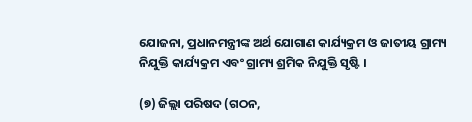ଯୋଜନା, ପ୍ରଧାନମନ୍ତ୍ରୀଙ୍କ ଅର୍ଥ ଯୋଗାଣ କାର୍ଯ୍ୟକ୍ରମ ଓ ଜାତୀୟ ଗ୍ରାମ୍ୟ ନିଯୁକ୍ତି କାର୍ଯ୍ୟକ୍ରମ ଏବଂ ଗ୍ରାମ୍ୟ ଶ୍ରମିକ ନିଯୁକ୍ତି ସୃଷ୍ଟି ।

(୭) ଜିଲ୍ଲା ପରିଷଦ (ଗଠନ,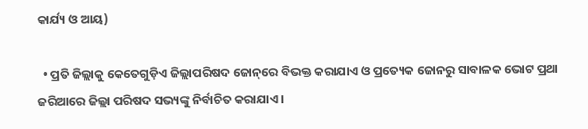କାର୍ଯ୍ୟ ଓ ଆୟ)

  • ପ୍ରତି ଜିଲ୍ଲାକୁ କେତେଗୁଡ଼ିଏ ଜିଲ୍ଲାପରିଷଦ ଜୋନ୍‌ରେ ବିଭକ୍ତ କରାଯାଏ ଓ ପ୍ରତ୍ୟେକ ଜୋନରୁ ସାବାଳକ ଭୋଟ ପ୍ରଥା ଜରିଆରେ ଜିଲ୍ଲା ପରିଷଦ ସଭ୍ୟଙ୍କୁ ନିର୍ବାଚିତ କରାଯାଏ ।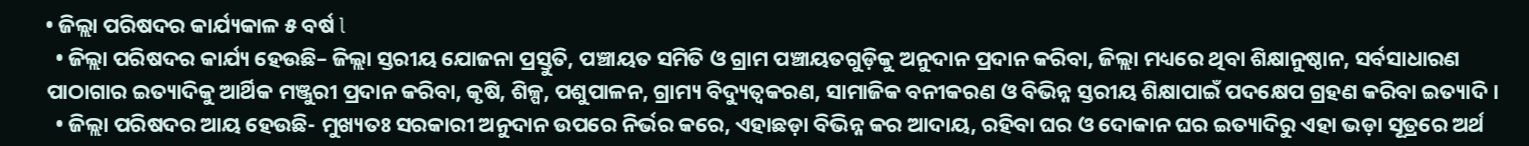• ଜିଲ୍ଲା ପରିଷଦର କାର୍ଯ୍ୟକାଳ ୫ ବର୍ଷ l
  • ଜିଲ୍ଲା ପରିଷଦର କାର୍ଯ୍ୟ ହେଉଛି– ଜିଲ୍ଲା ସ୍ତରୀୟ ଯୋଜନା ପ୍ରସ୍ତୁତି, ପଞ୍ଚାୟତ ସମିତି ଓ ଗ୍ରାମ ପଞ୍ଚାୟତଗୁଡ଼ିକୁ ଅନୁଦାନ ପ୍ରଦାନ କରିବା, ଜିଲ୍ଲା ମଧ୍ୟରେ ଥିବା ଶିକ୍ଷାନୁଷ୍ଠାନ, ସର୍ବସାଧାରଣ ପାଠାଗାର ଇତ୍ୟାଦିକୁ ଆର୍ଥିକ ମଞ୍ଜୁରୀ ପ୍ରଦାନ କରିବା, କୃଷି, ଶିଳ୍ପ, ପଶୁପାଳନ, ଗ୍ରାମ୍ୟ ବିଦ୍ୟୁତ୍ଵକରଣ, ସାମାଜିକ ବନୀକରଣ ଓ ବିଭିନ୍ନ ସ୍ତରୀୟ ଶିକ୍ଷାପାଇଁ ପଦକ୍ଷେପ ଗ୍ରହଣ କରିବା ଇତ୍ୟାଦି ।
  • ଜିଲ୍ଲା ପରିଷଦର ଆୟ ହେଉଛି- ମୁଖ୍ୟତଃ ସରକାରୀ ଅନୁଦାନ ଉପରେ ନିର୍ଭର କରେ, ଏହାଛଡ଼ା ବିଭିନ୍ନ କର ଆଦାୟ, ରହିବା ଘର ଓ ଦୋକାନ ଘର ଇତ୍ୟାଦିରୁ ଏହା ଭଡ଼ା ସୂତ୍ରରେ ଅର୍ଥ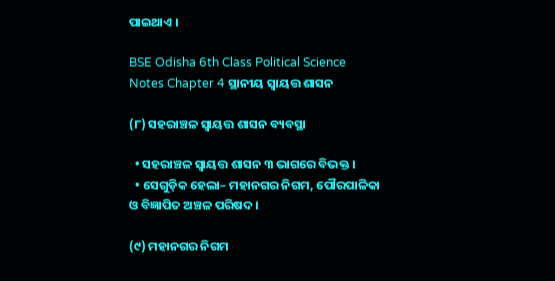ପାଇଥାଏ ।

BSE Odisha 6th Class Political Science Notes Chapter 4 ସ୍ଥାନୀୟ ସ୍ୱାୟତ୍ତ ଶାସନ

(୮) ସହରାଞ୍ଚଳ ସ୍ୱାୟତ୍ତ ଶାସନ ବ୍ୟବସ୍ଥା

  • ସହରାଞ୍ଚଳ ସ୍ୱାୟତ୍ତ ଶାସନ ୩ ଭାଗରେ ବିଭକ୍ତ ।
  • ସେଗୁଡ଼ିକ ହେଲା– ମହାନଗର ନିଗମ, ପୌରପାଳିକା ଓ ବିଜ୍ଞାପିତ ଅଞ୍ଚଳ ପରିଷଦ ।

(୯) ମହାନଗର ନିଗମ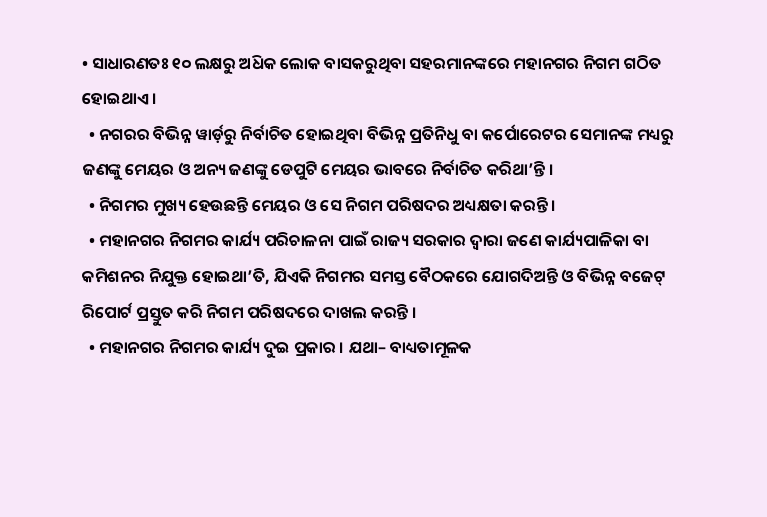• ସାଧାରଣତଃ ୧୦ ଲକ୍ଷରୁ ଅଧ‌ିକ ଲୋକ ବାସକରୁଥିବା ସହରମାନଙ୍କରେ ମହାନଗର ନିଗମ ଗଠିତ ହୋଇଥାଏ ।
  • ନଗରର ବିଭିନ୍ନ ୱାର୍ଡ଼ରୁ ନିର୍ବାଚିତ ହୋଇଥିବା ବିଭିନ୍ନ ପ୍ରତିନିଧୁ ବା କର୍ପୋରେଟର ସେମାନଙ୍କ ମଧ୍ୟରୁ ଜଣଙ୍କୁ ମେୟର ଓ ଅନ୍ୟ ଜଣଙ୍କୁ ଡେପୁଟି ମେୟର ଭାବରେ ନିର୍ବାଚିତ କରିଥା’ନ୍ତି ।
  • ନିଗମର ମୁଖ୍ୟ ହେଉଛନ୍ତି ମେୟର ଓ ସେ ନିଗମ ପରିଷଦର ଅଧ୍ୟକ୍ଷତା କରନ୍ତି ।
  • ମହାନଗର ନିଗମର କାର୍ଯ୍ୟ ପରିଚାଳନା ପାଇଁ ରାଜ୍ୟ ସରକାର ଦ୍ବାରା ଜଣେ କାର୍ଯ୍ୟପାଳିକା ବା କମିଶନର ନିଯୁକ୍ତ ହୋଇଥା’ତି, ଯିଏକି ନିଗମର ସମସ୍ତ ବୈଠକରେ ଯୋଗଦିଅନ୍ତି ଓ ବିଭିନ୍ନ ବଜେଟ୍ ରିପୋର୍ଟ ପ୍ରସ୍ତୁତ କରି ନିଗମ ପରିଷଦରେ ଦାଖଲ କରନ୍ତି ।
  • ମହାନଗର ନିଗମର କାର୍ଯ୍ୟ ଦୁଇ ପ୍ରକାର । ଯଥା– ବାଧ୍ୟତାମୂଳକ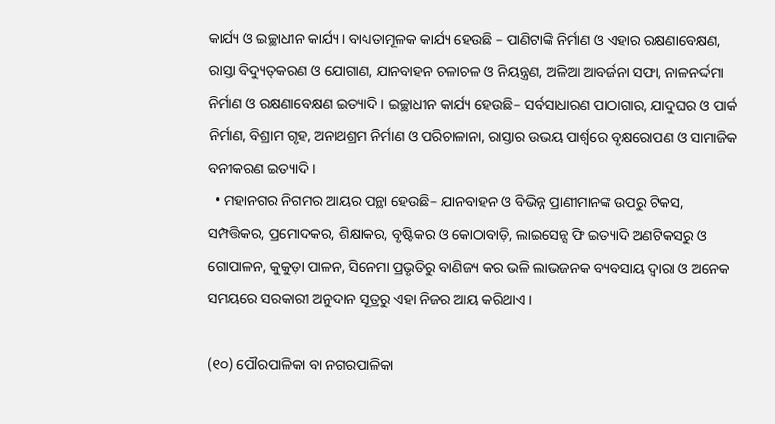କାର୍ଯ୍ୟ ଓ ଇଚ୍ଛାଧୀନ କାର୍ଯ୍ୟ । ବାଧ୍ୟତାମୂଳକ କାର୍ଯ୍ୟ ହେଉଛି – ପାଣିଟାଙ୍କି ନିର୍ମାଣ ଓ ଏହାର ରକ୍ଷଣାବେକ୍ଷଣ, ରାସ୍ତା ବିଦ୍ୟୁତ୍‌କରଣ ଓ ଯୋଗାଣ, ଯାନବାହନ ଚଳାଚଳ ଓ ନିୟନ୍ତ୍ରଣ, ଅଳିଆ ଆବର୍ଜନା ସଫା, ନାଳନର୍ଦ୍ଦମା ନିର୍ମାଣ ଓ ରକ୍ଷଣାବେକ୍ଷଣ ଇତ୍ୟାଦି । ଇଚ୍ଛାଧୀନ କାର୍ଯ୍ୟ ହେଉଛି– ସର୍ବସାଧାରଣ ପାଠାଗାର, ଯାଦୁଘର ଓ ପାର୍କ ନିର୍ମାଣ, ବିଶ୍ରାମ ଗୃହ, ଅନାଥଶ୍ରମ ନିର୍ମାଣ ଓ ପରିଚାଳାନା, ରାସ୍ତାର ଉଭୟ ପାର୍ଶ୍ବରେ ବୃକ୍ଷରୋପଣ ଓ ସାମାଜିକ ବନୀକରଣ ଇତ୍ୟାଦି ।
  • ମହାନଗର ନିଗମର ଆୟର ପନ୍ଥା ହେଉଛି– ଯାନବାହନ ଓ ବିଭିନ୍ନ ପ୍ରାଣୀମାନଙ୍କ ଉପରୁ ଟିକସ, ସମ୍ପତ୍ତିକର, ପ୍ରମୋଦକର, ଶିକ୍ଷାକର, ବୃଷ୍ଟିକର ଓ କୋଠାବାଡ଼ି, ଲାଇସେନ୍ସ ଫି ଇତ୍ୟାଦି ଅଣଟିକସରୁ ଓ ଗୋପାଳନ, କୁକୁଡ଼ା ପାଳନ, ସିନେମା ପ୍ରଭୃତିରୁ ବାଣିଜ୍ୟ କର ଭଳି ଲାଭଜନକ ବ୍ୟବସାୟ ଦ୍ବାରା ଓ ଅନେକ ସମୟରେ ସରକାରୀ ଅନୁଦାନ ସୂତ୍ରରୁ ଏହା ନିଜର ଆୟ କରିଥାଏ ।

(୧୦) ପୌରପାଳିକା ବା ନଗରପାଳିକା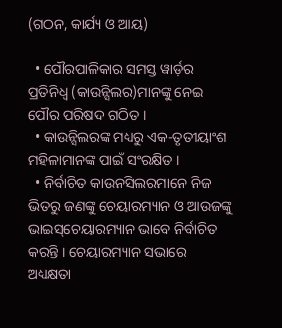(ଗଠନ, କାର୍ଯ୍ୟ ଓ ଆୟ)

  • ପୌରପାଳିକାର ସମସ୍ତ ୱାର୍ଡ଼ର ପ୍ରତିନିଧ୍ଵ (କାଉନ୍ସିଲର)ମାନଙ୍କୁ ନେଇ ପୌର ପରିଷଦ ଗଠିତ ।
  • କାଉନ୍ସିଲରଙ୍କ ମଧ୍ୟରୁ ଏକ-ତୃତୀୟାଂଶ ମହିଳାମାନଙ୍କ ପାଇଁ ସଂରକ୍ଷିତ ।
  • ନିର୍ବାଚିତ କାଉନସିଲରମାନେ ନିଜ ଭିତରୁ ଜଣଙ୍କୁ ଚେୟାରମ୍ୟାନ ଓ ଆଉଜଙ୍କୁ ଭାଇସ୍‌ଚେୟାରମ୍ୟାନ ଭାବେ ନିର୍ବାଚିତ କରନ୍ତି । ଚେୟାରମ୍ୟାନ ସଭାରେ ଅଧ୍ୟକ୍ଷତା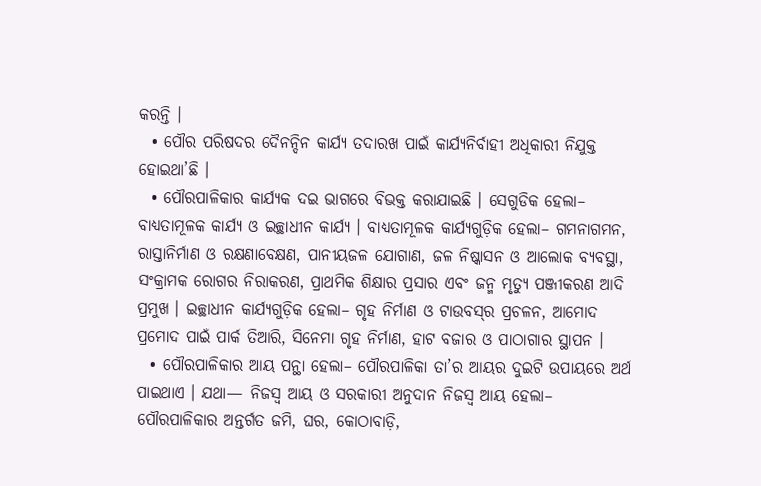କରନ୍ତି ।
  • ପୌର ପରିଷଦର ଦୈନନ୍ଦିନ କାର୍ଯ୍ୟ ତଦାରଖ ପାଇଁ କାର୍ଯ୍ୟନିର୍ବାହୀ ଅଧିକାରୀ ନିଯୁକ୍ତ ହୋଇଥା’ଛି ।
  • ପୌରପାଳିକାର କାର୍ଯ୍ୟକ ଦଇ ଭାଗରେ ବିଭକ୍ତ କରାଯାଇଛି । ସେଗୁଡିକ ହେଲା– ବାଧ୍ୟତାମୂଳକ କାର୍ଯ୍ୟ ଓ ଇଚ୍ଛାଧୀନ କାର୍ଯ୍ୟ । ବାଧ୍ୟତାମୂଳକ କାର୍ଯ୍ୟଗୁଡ଼ିକ ହେଲା– ଗମନାଗମନ, ରାସ୍ତାନିର୍ମାଣ ଓ ରକ୍ଷଣାବେକ୍ଷଣ, ପାନୀୟଜଳ ଯୋଗାଣ, ଜଳ ନିଷ୍କାସନ ଓ ଆଲୋକ ବ୍ୟବସ୍ଥା, ସଂକ୍ରାମକ ରୋଗର ନିରାକରଣ, ପ୍ରାଥମିକ ଶିକ୍ଷାର ପ୍ରସାର ଏବଂ ଜନ୍ମ ମୃତ୍ୟୁ ପଞ୍ଜୀକରଣ ଆଦି ପ୍ରମୁଖ । ଇଚ୍ଛାଧୀନ କାର୍ଯ୍ୟଗୁଡ଼ିକ ହେଲା– ଗୃହ ନିର୍ମାଣ ଓ ଟାଉବସ୍‌ର ପ୍ରଚଳନ, ଆମୋଦ ପ୍ରମୋଦ ପାଇଁ ପାର୍କ ତିଆରି, ସିନେମା ଗୃହ ନିର୍ମାଣ, ହାଟ ବଜାର ଓ ପାଠାଗାର ସ୍ଥାପନ ।
  • ପୌରପାଳିକାର ଆୟ ପନ୍ଥା ହେଲା– ପୌରପାଳିକା ତା’ର ଆୟର ଦୁଇଟି ଉପାୟରେ ଅର୍ଥ ପାଇଥାଏ । ଯଥା— ନିଜସ୍ବ ଆୟ ଓ ସରକାରୀ ଅନୁଦାନ ନିଜସ୍ବ ଆୟ ହେଲା– ପୌରପାଳିକାର ଅନ୍ତର୍ଗତ ଜମି, ଘର, କୋଠାବାଡ଼ି,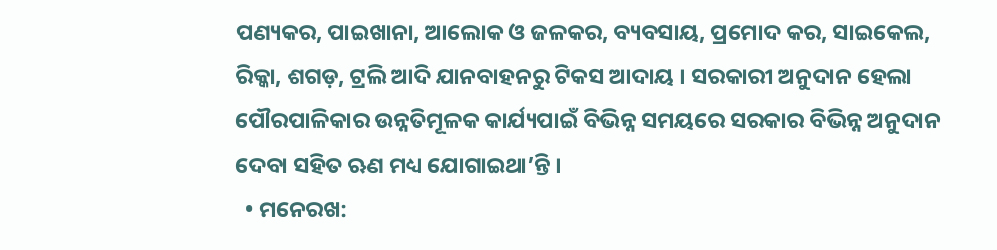ପଣ୍ୟକର, ପାଇଖାନା, ଆଲୋକ ଓ ଜଳକର, ବ୍ୟବସାୟ, ପ୍ରମୋଦ କର, ସାଇକେଲ, ରିକ୍କା, ଶଗଡ଼, ଟ୍ରଲି ଆଦି ଯାନବାହନରୁ ଟିକସ ଆଦାୟ । ସରକାରୀ ଅନୁଦାନ ହେଲା ପୌରପାଳିକାର ଉନ୍ନତିମୂଳକ କାର୍ଯ୍ୟପାଇଁ ବିଭିନ୍ନ ସମୟରେ ସରକାର ବିଭିନ୍ନ ଅନୁଦାନ ଦେବା ସହିତ ଋଣ ମଧ୍ୟ ଯୋଗାଇଥା’ନ୍ତି ।
  • ମନେରଖ: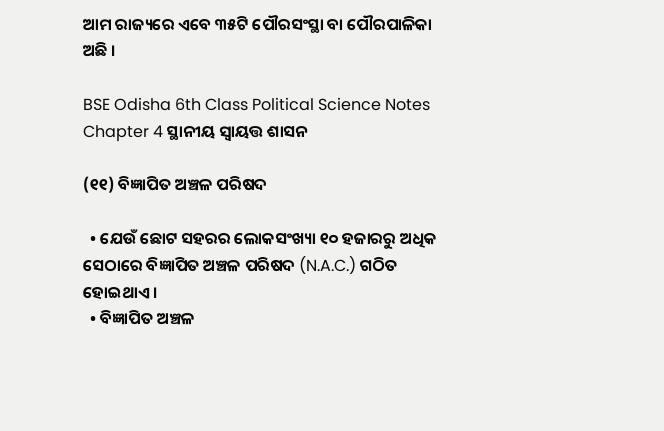ଆମ ରାଜ୍ୟରେ ଏବେ ୩୫ଟି ପୌରସଂସ୍ଥା ବା ପୌରପାଳିକା ଅଛି ।

BSE Odisha 6th Class Political Science Notes Chapter 4 ସ୍ଥାନୀୟ ସ୍ୱାୟତ୍ତ ଶାସନ

(୧୧) ବିଜ୍ଞାପିତ ଅଞ୍ଚଳ ପରିଷଦ

  • ଯେଉଁ ଛୋଟ ସହରର ଲୋକସଂଖ୍ୟା ୧୦ ହଜାରରୁ ଅଧିକ ସେଠାରେ ବିଜ୍ଞାପିତ ଅଞ୍ଚଳ ପରିଷଦ (N.A.C.) ଗଠିତ ହୋଇଥାଏ ।
  • ବିଜ୍ଞାପିତ ଅଞ୍ଚଳ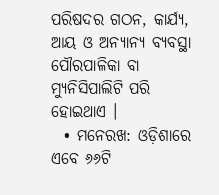ପରିଷଦର ଗଠନ, କାର୍ଯ୍ୟ, ଆୟ ଓ ଅନ୍ୟାନ୍ୟ ବ୍ୟବସ୍ଥା ପୌରପାଳିକା ବା ମ୍ୟୁନିସିପାଲିଟି ପରି ହୋଇଥାଏ ।
  • ମନେରଖ: ଓଡ଼ିଶାରେ ଏବେ ୬୬ଟି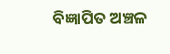ବିଜ୍ଞାପିତ ଅଞ୍ଚଳ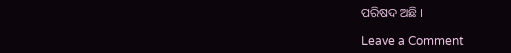ପରିଷଦ ଅଛି ।

Leave a Comment